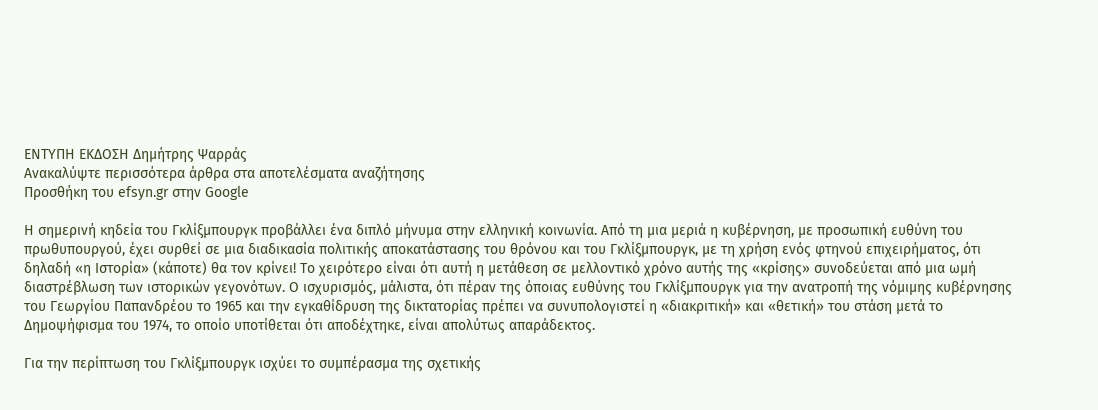ΕΝΤΥΠΗ ΕΚΔΟΣΗ Δημήτρης Ψαρράς
Ανακαλύψτε περισσότερα άρθρα στα αποτελέσματα αναζήτησης
Προσθήκη του efsyn.gr στην Google

Η σημερινή κηδεία του Γκλίξμπουργκ προβάλλει ένα διπλό μήνυμα στην ελληνική κοινωνία. Από τη μια μεριά η κυβέρνηση, με προσωπική ευθύνη του πρωθυπουργού, έχει συρθεί σε μια διαδικασία πολιτικής αποκατάστασης του θρόνου και του Γκλίξμπουργκ, με τη χρήση ενός φτηνού επιχειρήματος, ότι δηλαδή «η Ιστορία» (κάποτε) θα τον κρίνει! Το χειρότερο είναι ότι αυτή η μετάθεση σε μελλοντικό χρόνο αυτής της «κρίσης» συνοδεύεται από μια ωμή διαστρέβλωση των ιστορικών γεγονότων. Ο ισχυρισμός, μάλιστα, ότι πέραν της όποιας ευθύνης του Γκλίξμπουργκ για την ανατροπή της νόμιμης κυβέρνησης του Γεωργίου Παπανδρέου το 1965 και την εγκαθίδρυση της δικτατορίας πρέπει να συνυπολογιστεί η «διακριτική» και «θετική» του στάση μετά το Δημοψήφισμα του 1974, το οποίο υποτίθεται ότι αποδέχτηκε, είναι απολύτως απαράδεκτος.

Για την περίπτωση του Γκλίξμπουργκ ισχύει το συμπέρασμα της σχετικής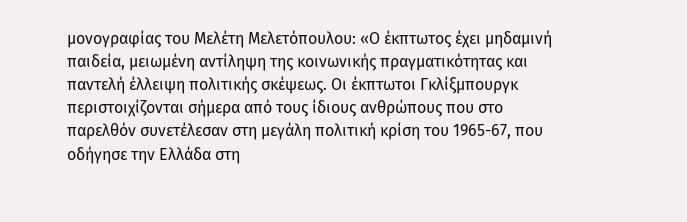μονογραφίας του Μελέτη Μελετόπουλου: «Ο έκπτωτος έχει μηδαμινή παιδεία, μειωμένη αντίληψη της κοινωνικής πραγματικότητας και παντελή έλλειψη πολιτικής σκέψεως. Οι έκπτωτοι Γκλίξμπουργκ περιστοιχίζονται σήμερα από τους ίδιους ανθρώπους που στο παρελθόν συνετέλεσαν στη μεγάλη πολιτική κρίση του 1965-67, που οδήγησε την Ελλάδα στη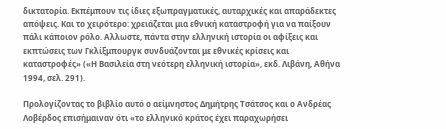δικτατορία. Εκπέμπουν τις ίδιες εξωπραγματικές, αυταρχικές και απαράδεκτες απόψεις. Και το χειρότερο: χρειάζεται μια εθνική καταστροφή για να παίξουν πάλι κάποιον ρόλο. Αλλωστε, πάντα στην ελληνική ιστορία οι αφίξεις και εκπτώσεις των Γκλίξμπουργκ συνδυάζονται με εθνικές κρίσεις και καταστροφές» («Η Βασιλεία στη νεότερη ελληνική ιστορία», εκδ. Λιβάνη, Αθήνα 1994, σελ. 291).

Προλογίζοντας το βιβλίο αυτό ο αείμνηστος Δημήτρης Τσάτσος και ο Ανδρέας Λοβέρδος επισήμαιναν ότι «το ελληνικό κράτος έχει παραχωρήσει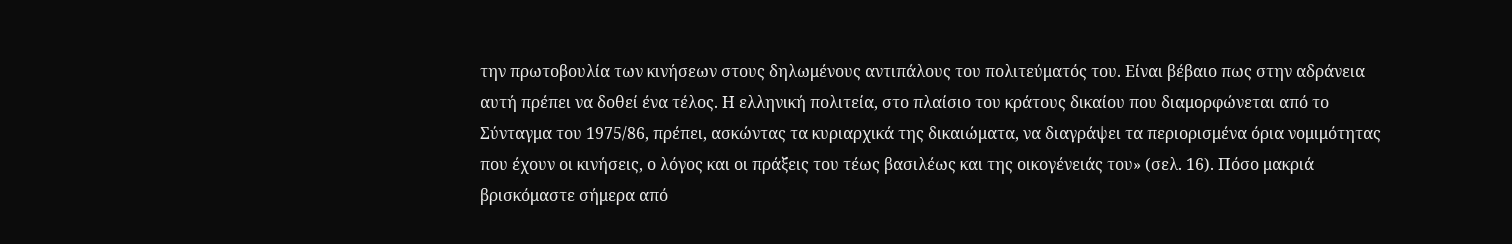την πρωτοβουλία των κινήσεων στους δηλωμένους αντιπάλους του πολιτεύματός του. Είναι βέβαιο πως στην αδράνεια αυτή πρέπει να δοθεί ένα τέλος. Η ελληνική πολιτεία, στο πλαίσιο του κράτους δικαίου που διαμορφώνεται από το Σύνταγμα του 1975/86, πρέπει, ασκώντας τα κυριαρχικά της δικαιώματα, να διαγράψει τα περιορισμένα όρια νομιμότητας που έχουν οι κινήσεις, ο λόγος και οι πράξεις του τέως βασιλέως και της οικογένειάς του» (σελ. 16). Πόσο μακριά βρισκόμαστε σήμερα από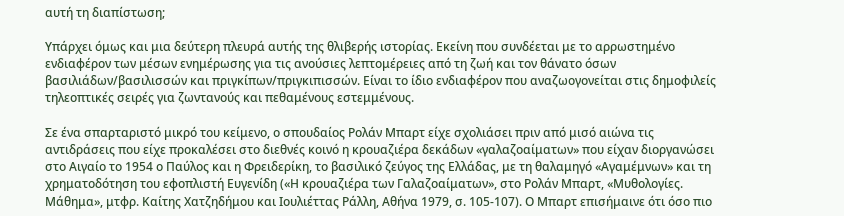αυτή τη διαπίστωση;

Υπάρχει όμως και μια δεύτερη πλευρά αυτής της θλιβερής ιστορίας. Εκείνη που συνδέεται με το αρρωστημένο ενδιαφέρον των μέσων ενημέρωσης για τις ανούσιες λεπτομέρειες από τη ζωή και τον θάνατο όσων βασιλιάδων/βασιλισσών και πριγκίπων/πριγκιπισσών. Είναι το ίδιο ενδιαφέρον που αναζωογονείται στις δημοφιλείς τηλεοπτικές σειρές για ζωντανούς και πεθαμένους εστεμμένους.

Σε ένα σπαρταριστό μικρό του κείμενο, ο σπουδαίος Ρολάν Μπαρτ είχε σχολιάσει πριν από μισό αιώνα τις αντιδράσεις που είχε προκαλέσει στο διεθνές κοινό η κρουαζιέρα δεκάδων «γαλαζοαίματων» που είχαν διοργανώσει στο Αιγαίο το 1954 ο Παύλος και η Φρειδερίκη, το βασιλικό ζεύγος της Ελλάδας, με τη θαλαμηγό «Αγαμέμνων» και τη χρηματοδότηση του εφοπλιστή Ευγενίδη («Η κρουαζιέρα των Γαλαζοαίματων», στο Ρολάν Μπαρτ, «Μυθολογίες. Μάθημα», μτφρ. Καίτης Χατζηδήμου και Ιουλιέττας Ράλλη, Αθήνα 1979, σ. 105-107). Ο Μπαρτ επισήμαινε ότι όσο πιο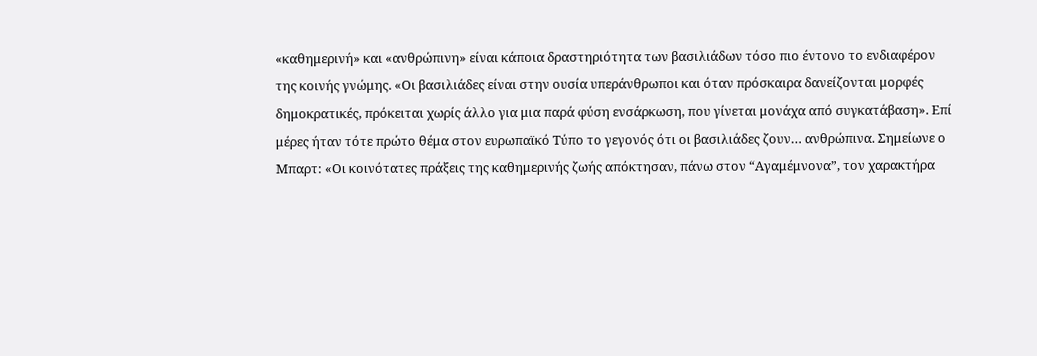«καθημερινή» και «ανθρώπινη» είναι κάποια δραστηριότητα των βασιλιάδων τόσο πιο έντονο το ενδιαφέρον της κοινής γνώμης. «Οι βασιλιάδες είναι στην ουσία υπεράνθρωποι και όταν πρόσκαιρα δανείζονται μορφές δημοκρατικές, πρόκειται χωρίς άλλο για μια παρά φύση ενσάρκωση, που γίνεται μονάχα από συγκατάβαση». Επί μέρες ήταν τότε πρώτο θέμα στον ευρωπαϊκό Τύπο το γεγονός ότι οι βασιλιάδες ζουν… ανθρώπινα. Σημείωνε ο Μπαρτ: «Οι κοινότατες πράξεις της καθημερινής ζωής απόκτησαν, πάνω στον “Αγαμέμνονα”, τον χαρακτήρα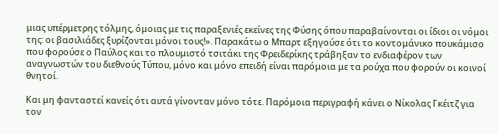μιας υπέρμετρης τόλμης, όμοιας με τις παραξενιές εκείνες της Φύσης όπου παραβαίνονται οι ίδιοι οι νόμοι της: οι βασιλιάδες ξυρίζονται μόνοι τους!». Παρακάτω ο Μπαρτ εξηγούσε ότι το κοντομάνικο πουκάμισο που φορούσε ο Παύλος και το πλουμιστό τσιτάκι της Φρειδερίκης τράβηξαν το ενδιαφέρον των αναγνωστών του διεθνούς Τύπου, μόνο και μόνο επειδή είναι παρόμοια με τα ρούχα που φορούν οι κοινοί θνητοί.

Και μη φανταστεί κανείς ότι αυτά γίνονταν μόνο τότε. Παρόμοια περιγραφή κάνει ο Νίκολας Γκέιτζ για τον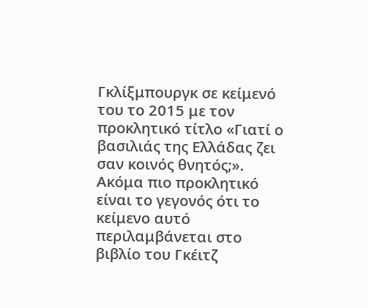Γκλίξμπουργκ σε κείμενό του το 2015 με τον προκλητικό τίτλο «Γιατί ο βασιλιάς της Ελλάδας ζει σαν κοινός θνητός;». Ακόμα πιο προκλητικό είναι το γεγονός ότι το κείμενο αυτό περιλαμβάνεται στο βιβλίο του Γκέιτζ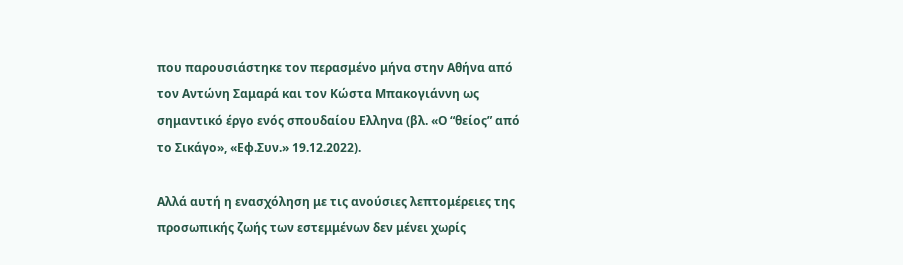που παρουσιάστηκε τον περασμένο μήνα στην Αθήνα από τον Αντώνη Σαμαρά και τον Κώστα Μπακογιάννη ως σημαντικό έργο ενός σπουδαίου Ελληνα (βλ. «Ο “θείος” από το Σικάγο», «Εφ.Συν.» 19.12.2022).

Αλλά αυτή η ενασχόληση με τις ανούσιες λεπτομέρειες της προσωπικής ζωής των εστεμμένων δεν μένει χωρίς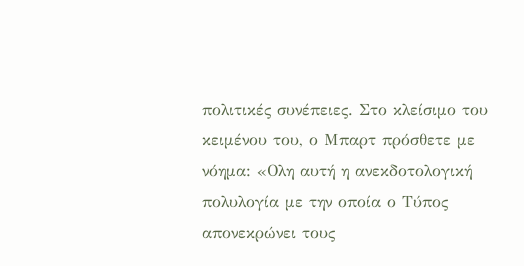πολιτικές συνέπειες. Στο κλείσιμο του κειμένου του, ο Μπαρτ πρόσθετε με νόημα: «Ολη αυτή η ανεκδοτολογική πολυλογία με την οποία ο Τύπος απονεκρώνει τους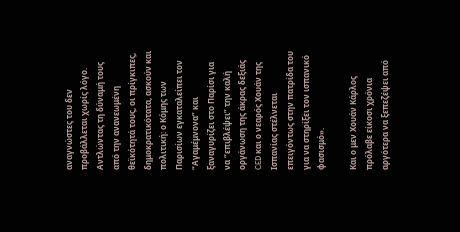αναγνώστες του δεν προβάλλεται χωρίς λόγο. Αντλώντας τη δύναμή τους από την ανανεωμένη θεϊκότητά τους, οι πρίγκιπες, δημοκρατικότατα, ασκούν και πολιτική: ο Κόμης των Παρισίων εγκαταλείπει τον “Αγαμέμνονα” και ξαναγυρίζει στο Παρίσι για να “επιβλέψει” την καλή οργάνωση της άκρας δεξιάς CED και ο νεαρός Χουάν της Ισπανίας στέλνεται επειγόντως στην πατρίδα του για να στηρίξει τον ισπανικό φασισμό».

Και ο μεν Χουάν Κάρλος πρόλαβε είκοσι χρόνια αργότερα να ξεπεζέψει από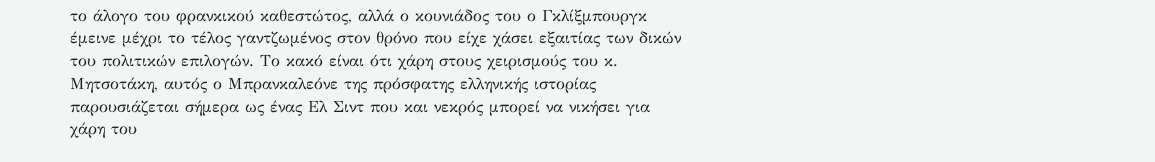το άλογο του φρανκικού καθεστώτος, αλλά ο κουνιάδος του ο Γκλίξμπουργκ έμεινε μέχρι το τέλος γαντζωμένος στον θρόνο που είχε χάσει εξαιτίας των δικών του πολιτικών επιλογών. Το κακό είναι ότι χάρη στους χειρισμούς του κ. Μητσοτάκη, αυτός ο Μπρανκαλεόνε της πρόσφατης ελληνικής ιστορίας παρουσιάζεται σήμερα ως ένας Ελ Σιντ που και νεκρός μπορεί να νικήσει για χάρη του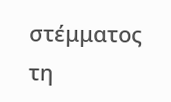στέμματος τη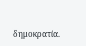δημοκρατία.